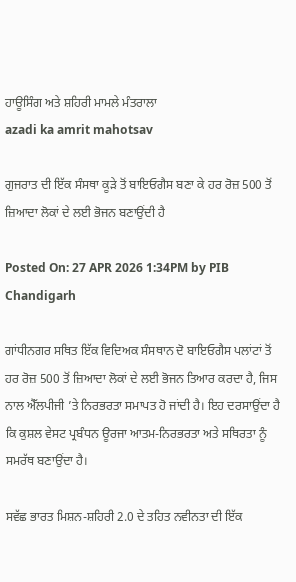ਹਾਊਸਿੰਗ ਅਤੇ ਸ਼ਹਿਰੀ ਮਾਮਲੇ ਮੰਤਰਾਲਾ
azadi ka amrit mahotsav

ਗੁਜਰਾਤ ਦੀ ਇੱਕ ਸੰਸਥਾ ਕੂੜੇ ਤੋਂ ਬਾਇਓਗੈਸ ਬਣਾ ਕੇ ਹਰ ਰੋਜ਼ 500 ਤੋਂ ਜ਼ਿਆਦਾ ਲੋਕਾਂ ਦੇ ਲਈ ਭੋਜਨ ਬਣਾਉਂਦੀ ਹੈ

Posted On: 27 APR 2026 1:34PM by PIB Chandigarh

ਗਾਂਧੀਨਗਰ ਸਥਿਤ ਇੱਕ ਵਿਦਿਅਕ ਸੰਸਥਾਨ ਦੋ ਬਾਇਓਗੈਸ ਪਲਾਂਟਾਂ ਤੋਂ ਹਰ ਰੋਜ਼ 500 ਤੋਂ ਜ਼ਿਆਦਾ ਲੋਕਾਂ ਦੇ ਲਈ ਭੋਜਨ ਤਿਆਰ ਕਰਦਾ ਹੈ, ਜਿਸ ਨਾਲ ਐੱਲਪੀਜੀ ’ਤੇ ਨਿਰਭਰਤਾ ਸਮਾਪਤ ਹੋ ਜਾਂਦੀ ਹੈ। ਇਹ ਦਰਸਾਉਂਦਾ ਹੈ ਕਿ ਕੁਸ਼ਲ ਵੇਸਟ ਪ੍ਰਬੰਧਨ ਊਰਜਾ ਆਤਮ-ਨਿਰਭਰਤਾ ਅਤੇ ਸਥਿਰਤਾ ਨੂੰ ਸਮਰੱਥ ਬਣਾਉਂਦਾ ਹੈ।

ਸਵੱਛ ਭਾਰਤ ਮਿਸ਼ਨ-ਸ਼ਹਿਰੀ 2.0 ਦੇ ਤਹਿਤ ਨਵੀਨਤਾ ਦੀ ਇੱਕ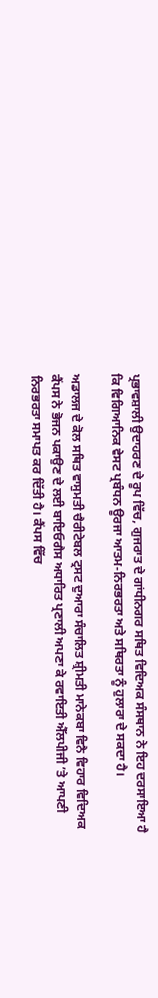ਪ੍ਰਭਾਵਸ਼ਾਲੀ ਉਦਾਹਰਣ ਦੇ ਰੂਪ ਵਿੱਚ, ਗੁਜਰਾਤ ਦੇ ਗਾਂਧੀਨਗਰ ਸਥਿਤ ਵਿਦਿਅਕ ਸੰਸਥਾਨ ਨੇ ਇਹ ਦਰਸਾਇਆ ਹੈ ਕਿ ਵਿਗਿਆਨਿਕ ਵੇਸਟ ਪ੍ਰਬੰਧਨ ਊਰਜਾ ਆਤਮ-ਨਿਰਭਰਤਾ ਅਤੇ ਸਥਿਰਤਾ ਨੂੰ ਹੁਲਾਰਾ ਦੇ ਸਕਦਾ ਹੈ।

ਅਡਾਲਜ ਦੇ ਕੋਲ ਸਥਿਤ ਵਾਸੁਮਤੀ ਚੈਰੀਟੇਬਲ ਟ੍ਰਸਟ ਦੁਆਰਾ ਸੰਚਾਲਿਤ ਸ਼੍ਰੀਮਤੀ ਮਾਨੇਕਬਾ ਵਿਨੈ ਵਿਹਾਰ ਵਿਦਿਅਕ ਕੈਂਪਸ ਨੇ ਭੋਜਨ ਪਕਾਉਣ ਦੇ ਲਈ ਬਾਇਓਗੈਸ ਅਧਾਰਿਤ ਪ੍ਰਣਾਲੀ ਅਪਣਾ ਕੇ ਰਵਾਇਤੀ ਐੱਲਪੀਜੀ ’ਤੇ ਆਪਣੀ ਨਿਰਭਰਤਾ ਸਮਾਪਤ ਕਰ ਦਿੱਤੀ ਹੈ। ਕੈਂਪਸ ਵਿੱਚ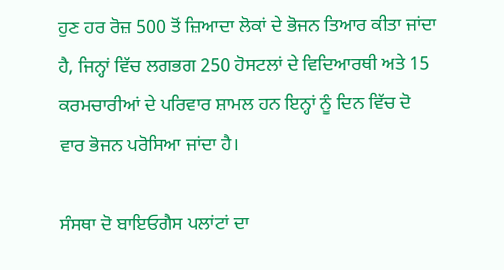ਹੁਣ ਹਰ ਰੋਜ਼ 500 ਤੋਂ ਜ਼ਿਆਦਾ ਲੋਕਾਂ ਦੇ ਭੋਜਨ ਤਿਆਰ ਕੀਤਾ ਜਾਂਦਾ ਹੈ, ਜਿਨ੍ਹਾਂ ਵਿੱਚ ਲਗਭਗ 250 ਹੋਸਟਲਾਂ ਦੇ ਵਿਦਿਆਰਥੀ ਅਤੇ 15 ਕਰਮਚਾਰੀਆਂ ਦੇ ਪਰਿਵਾਰ ਸ਼ਾਮਲ ਹਨ ਇਨ੍ਹਾਂ ਨੂੰ ਦਿਨ ਵਿੱਚ ਦੋ ਵਾਰ ਭੋਜਨ ਪਰੋਸਿਆ ਜਾਂਦਾ ਹੈ।

ਸੰਸਥਾ ਦੋ ਬਾਇਓਗੈਸ ਪਲਾਂਟਾਂ ਦਾ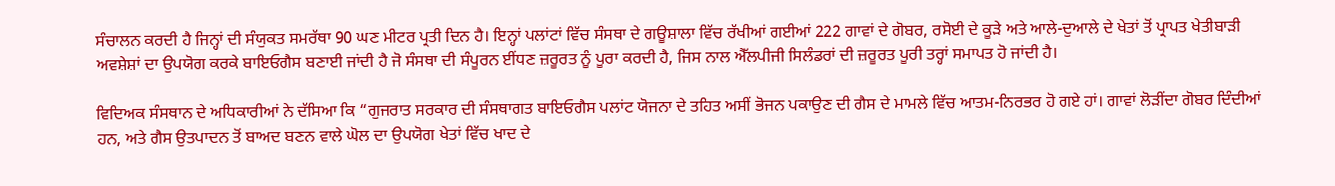ਸੰਚਾਲਨ ਕਰਦੀ ਹੈ ਜਿਨ੍ਹਾਂ ਦੀ ਸੰਯੁਕਤ ਸਮਰੱਥਾ 90 ਘਣ ਮੀਟਰ ਪ੍ਰਤੀ ਦਿਨ ਹੈ। ਇਨ੍ਹਾਂ ਪਲਾਂਟਾਂ ਵਿੱਚ ਸੰਸਥਾ ਦੇ ਗਊਸ਼ਾਲਾ ਵਿੱਚ ਰੱਖੀਆਂ ਗਈਆਂ 222 ਗਾਵਾਂ ਦੇ ਗੋਬਰ, ਰਸੋਈ ਦੇ ਕੂੜੇ ਅਤੇ ਆਲੇ-ਦੁਆਲੇ ਦੇ ਖੇਤਾਂ ਤੋਂ ਪ੍ਰਾਪਤ ਖੇਤੀਬਾੜੀ ਅਵਸ਼ੇਸ਼ਾਂ ਦਾ ਉਪਯੋਗ ਕਰਕੇ ਬਾਇਓਗੈਸ ਬਣਾਈ ਜਾਂਦੀ ਹੈ ਜੋ ਸੰਸਥਾ ਦੀ ਸੰਪੂਰਨ ਈਂਧਣ ਜ਼ਰੂਰਤ ਨੂੰ ਪੂਰਾ ਕਰਦੀ ਹੈ, ਜਿਸ ਨਾਲ ਐੱਲਪੀਜੀ ਸਿਲੰਡਰਾਂ ਦੀ ਜ਼ਰੂਰਤ ਪੂਰੀ ਤਰ੍ਹਾਂ ਸਮਾਪਤ ਹੋ ਜਾਂਦੀ ਹੈ।

ਵਿਦਿਅਕ ਸੰਸਥਾਨ ਦੇ ਅਧਿਕਾਰੀਆਂ ਨੇ ਦੱਸਿਆ ਕਿ “ਗੁਜਰਾਤ ਸਰਕਾਰ ਦੀ ਸੰਸਥਾਗਤ ਬਾਇਓਗੈਸ ਪਲਾਂਟ ਯੋਜਨਾ ਦੇ ਤਹਿਤ ਅਸੀਂ ਭੋਜਨ ਪਕਾਉਣ ਦੀ ਗੈਸ ਦੇ ਮਾਮਲੇ ਵਿੱਚ ਆਤਮ-ਨਿਰਭਰ ਹੋ ਗਏ ਹਾਂ। ਗਾਵਾਂ ਲੋੜੀਂਦਾ ਗੋਬਰ ਦਿੰਦੀਆਂ ਹਨ, ਅਤੇ ਗੈਸ ਉਤਪਾਦਨ ਤੋਂ ਬਾਅਦ ਬਣਨ ਵਾਲੇ ਘੋਲ ਦਾ ਉਪਯੋਗ ਖੇਤਾਂ ਵਿੱਚ ਖਾਦ ਦੇ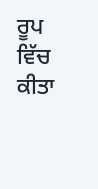ਰੂਪ ਵਿੱਚ ਕੀਤਾ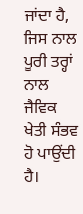ਜਾਂਦਾ ਹੈ, ਜਿਸ ਨਾਲ ਪੂਰੀ ਤਰ੍ਹਾਂ ਨਾਲ ਜੈਵਿਕ ਖੇਤੀ ਸੰਭਵ ਹੋ ਪਾਉਂਦੀ ਹੈ।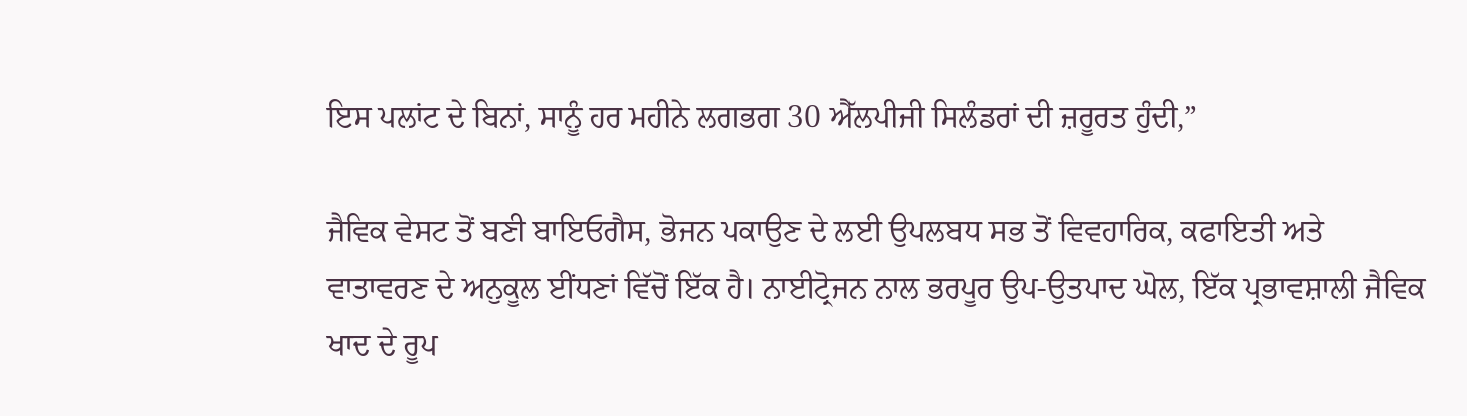ਇਸ ਪਲਾਂਟ ਦੇ ਬਿਨਾਂ, ਸਾਨੂੰ ਹਰ ਮਹੀਨੇ ਲਗਭਗ 30 ਐੱਲਪੀਜੀ ਸਿਲੰਡਰਾਂ ਦੀ ਜ਼ਰੂਰਤ ਹੁੰਦੀ,”

ਜੈਵਿਕ ਵੇਸਟ ਤੋਂ ਬਣੀ ਬਾਇਓਗੈਸ, ਭੋਜਨ ਪਕਾਉਣ ਦੇ ਲਈ ਉਪਲਬਧ ਸਭ ਤੋਂ ਵਿਵਹਾਰਿਕ, ਕਫਾਇਤੀ ਅਤੇ ਵਾਤਾਵਰਣ ਦੇ ਅਨੁਕੂਲ ਈਂਧਣਾਂ ਵਿੱਚੋਂ ਇੱਕ ਹੈ। ਨਾਈਟ੍ਰੋਜਨ ਨਾਲ ਭਰਪੂਰ ਉਪ-ਉਤਪਾਦ ਘੋਲ, ਇੱਕ ਪ੍ਰਭਾਵਸ਼ਾਲੀ ਜੈਵਿਕ ਖਾਦ ਦੇ ਰੂਪ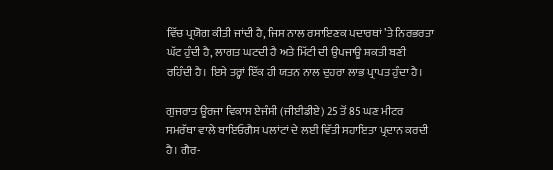ਵਿੱਚ ਪ੍ਰਯੋਗ ਕੀਤੀ ਜਾਂਦੀ ਹੈ, ਜਿਸ ਨਾਲ ਰਸਾਇਣਕ ਪਦਾਰਥਾਂ ’ਤੇ ਨਿਰਭਰਤਾ ਘੱਟ ਹੁੰਦੀ ਹੈ, ਲਾਗਤ ਘਟਦੀ ਹੈ ਅਤੇ ਮਿੱਟੀ ਦੀ ਉਪਜਾਊ ਸ਼ਕਤੀ ਬਣੀ ਰਹਿੰਦੀ ਹੈ। ਇਸੇ ਤਰ੍ਹਾਂ ਇੱਕ ਹੀ ਯਤਨ ਨਾਲ ਦੁਹਰਾ ਲਾਭ ਪ੍ਰਾਪਤ ਹੁੰਦਾ ਹੈ।

ਗੁਜਰਾਤ ਊਰਜਾ ਵਿਕਾਸ ਏਜੰਸੀ (ਜੀਈਡੀਏ) 25 ਤੋਂ 85 ਘਣ ਮੀਟਰ ਸਮਰੱਥਾ ਵਾਲੇ ਬਾਇਓਗੈਸ ਪਲਾਂਟਾਂ ਦੇ ਲਈ ਵਿੱਤੀ ਸਹਾਇਤਾ ਪ੍ਰਦਾਨ ਕਰਦੀ ਹੈ। ਗੈਰ-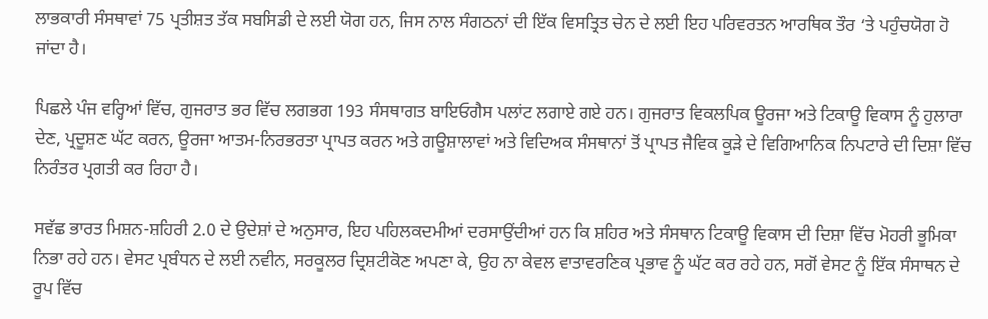ਲਾਭਕਾਰੀ ਸੰਸਥਾਵਾਂ 75 ਪ੍ਰਤੀਸ਼ਤ ਤੱਕ ਸਬਸਿਡੀ ਦੇ ਲਈ ਯੋਗ ਹਨ, ਜਿਸ ਨਾਲ ਸੰਗਠਨਾਂ ਦੀ ਇੱਕ ਵਿਸਤ੍ਰਿਤ ਚੇਨ ਦੇ ਲਈ ਇਹ ਪਰਿਵਰਤਨ ਆਰਥਿਕ ਤੌਰ ‘ਤੇ ਪਹੁੰਚਯੋਗ ਹੋ ਜਾਂਦਾ ਹੈ।

ਪਿਛਲੇ ਪੰਜ ਵਰ੍ਹਿਆਂ ਵਿੱਚ, ਗੁਜਰਾਤ ਭਰ ਵਿੱਚ ਲਗਭਗ 193 ਸੰਸਥਾਗਤ ਬਾਇਓਗੈਸ ਪਲਾਂਟ ਲਗਾਏ ਗਏ ਹਨ। ਗੁਜਰਾਤ ਵਿਕਲਪਿਕ ਊਰਜਾ ਅਤੇ ਟਿਕਾਊ ਵਿਕਾਸ ਨੂੰ ਹੁਲਾਰਾ ਦੇਣ, ਪ੍ਰਦੂਸ਼ਣ ਘੱਟ ਕਰਨ, ਊਰਜਾ ਆਤਮ-ਨਿਰਭਰਤਾ ਪ੍ਰਾਪਤ ਕਰਨ ਅਤੇ ਗਊਸ਼ਾਲਾਵਾਂ ਅਤੇ ਵਿਦਿਅਕ ਸੰਸਥਾਨਾਂ ਤੋਂ ਪ੍ਰਾਪਤ ਜੈਵਿਕ ਕੂੜੇ ਦੇ ਵਿਗਿਆਨਿਕ ਨਿਪਟਾਰੇ ਦੀ ਦਿਸ਼ਾ ਵਿੱਚ ਨਿਰੰਤਰ ਪ੍ਰਗਤੀ ਕਰ ਰਿਹਾ ਹੈ।

ਸਵੱਛ ਭਾਰਤ ਮਿਸ਼ਨ-ਸ਼ਹਿਰੀ 2.0 ਦੇ ਉਦੇਸ਼ਾਂ ਦੇ ਅਨੁਸਾਰ, ਇਹ ਪਹਿਲਕਦਮੀਆਂ ਦਰਸਾਉਂਦੀਆਂ ਹਨ ਕਿ ਸ਼ਹਿਰ ਅਤੇ ਸੰਸਥਾਨ ਟਿਕਾਊ ਵਿਕਾਸ ਦੀ ਦਿਸ਼ਾ ਵਿੱਚ ਮੋਹਰੀ ਭੂਮਿਕਾ ਨਿਭਾ ਰਹੇ ਹਨ। ਵੇਸਟ ਪ੍ਰਬੰਧਨ ਦੇ ਲਈ ਨਵੀਨ, ਸਰਕੂਲਰ ਦ੍ਰਿਸ਼ਟੀਕੋਣ ਅਪਣਾ ਕੇ, ਉਹ ਨਾ ਕੇਵਲ ਵਾਤਾਵਰਣਿਕ ਪ੍ਰਭਾਵ ਨੂੰ ਘੱਟ ਕਰ ਰਹੇ ਹਨ, ਸਗੋਂ ਵੇਸਟ ਨੂੰ ਇੱਕ ਸੰਸਾਥਨ ਦੇ ਰੂਪ ਵਿੱਚ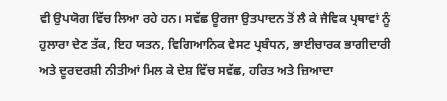ਵੀ ਉਪਯੋਗ ਵਿੱਚ ਲਿਆ ਰਹੇ ਹਨ। ਸਵੱਛ ਊਰਜਾ ਉਤਪਾਦਨ ਤੋਂ ਲੈ ਕੇ ਜੈਵਿਕ ਪ੍ਰਥਾਵਾਂ ਨੂੰ ਹੁਲਾਰਾ ਦੇਣ ਤੱਕ, ਇਹ ਯਤਨ, ਵਿਗਿਆਨਿਕ ਵੇਸਟ ਪ੍ਰਬੰਧਨ, ਭਾਈਚਾਰਕ ਭਾਗੀਦਾਰੀ ਅਤੇ ਦੂਰਦਰਸ਼ੀ ਨੀਤੀਆਂ ਮਿਲ ਕੇ ਦੇਸ਼ ਵਿੱਚ ਸਵੱਛ, ਹਰਿਤ ਅਤੇ ਜ਼ਿਆਦਾ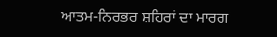ਆਤਮ-ਨਿਰਭਰ ਸ਼ਹਿਰਾਂ ਦਾ ਮਾਰਗ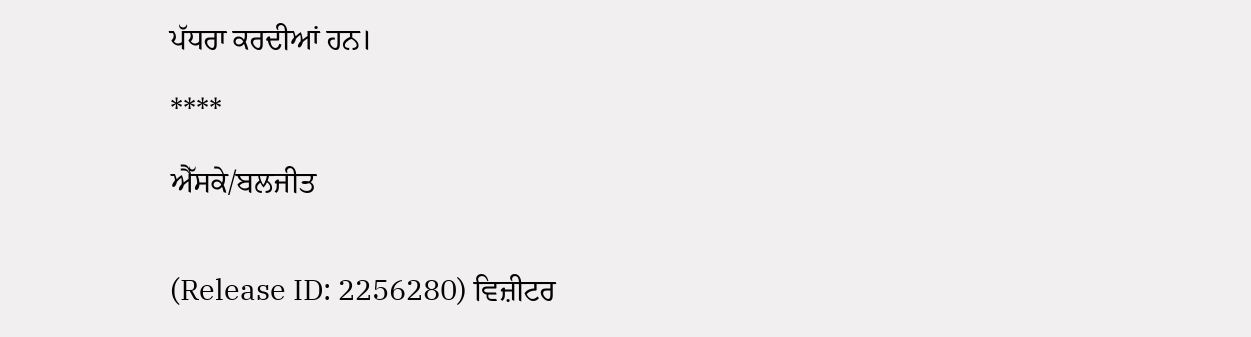ਪੱਧਰਾ ਕਰਦੀਆਂ ਹਨ।

****

ਐੱਸਕੇ/ਬਲਜੀਤ


(Release ID: 2256280) ਵਿਜ਼ੀਟਰ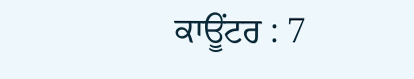ਕਾਊਂਟਰ : 7